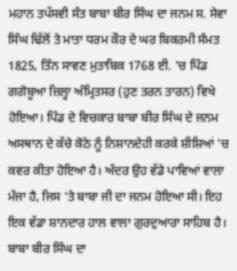ਮਹਾਨ ਤਪੱਸਵੀ ਸੰਤ ਬਾਬਾ ਬੀਰ ਸਿੰਘ ਦਾ ਜਨਮ ਸ. ਸੇਵਾ ਸਿੰਘ ਢਿੱਲੋਂ ਤੇ ਮਾਤਾ ਧਰਮ ਕੌਰ ਦੇ ਘਰ ਬਿਕਰਮੀ ਸੰਮਤ 1825, ਤਿੰਨ ਸਾਵਣ ਮੁਤਾਬਿਕ 1768 ਈ. 'ਚ ਪਿੰਡ ਗਗੋਬੂਆ ਜ਼ਿਲ੍ਹਾ ਅੰਮ੍ਰਿਤਸਰ (ਹੁਣ ਤਰਨ ਤਾਰਨ) ਵਿਖੇ ਹੋਇਆ। ਪਿੰਡ ਦੇ ਵਿਚਕਾਰ ਬਾਬਾ ਬੀਰ ਸਿੰਘ ਦੇ ਜਨਮ ਅਸਥਾਨ ਦੇ ਕੱਚੇ ਕੋਠੇ ਨੂੰ ਨਿਸ਼ਾਨਦੇਹੀ ਕਰਕੇ ਸ਼ੀਸ਼ਿਆਂ 'ਚ ਕਵਰ ਕੀਤਾ ਹੋਇਆ ਹੈ। ਅੰਦਰ ਉਹ ਵੱਡੇ ਪਾਵਿਆਂ ਵਾਲਾ ਮੰਜਾ ਹੈ, ਜਿਸ 'ਤੇ ਬਾਬਾ ਜੀ ਦਾ ਜਨਮ ਹੋਇਆ ਸੀ। ਇਹ ਇਕ ਵੱਡਾ ਸ਼ਾਨਦਾਰ ਹਾਲ ਵਾਲਾ ਗੁਰਦੁਆਰਾ ਸਾਹਿਬ ਹੈ। ਬਾਬਾ ਬੀਰ ਸਿੰਘ ਦਾ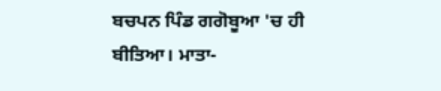ਬਚਪਨ ਪਿੰਡ ਗਗੋਬੂਆ 'ਚ ਹੀ ਬੀਤਿਆ। ਮਾਤਾ-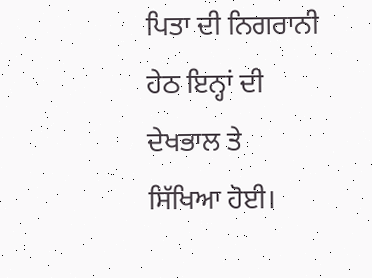ਪਿਤਾ ਦੀ ਨਿਗਰਾਨੀ ਹੇਠ ਇਨ੍ਹਾਂ ਦੀ ਦੇਖਭਾਲ ਤੇ ਸਿੱਖਿਆ ਹੋਈ।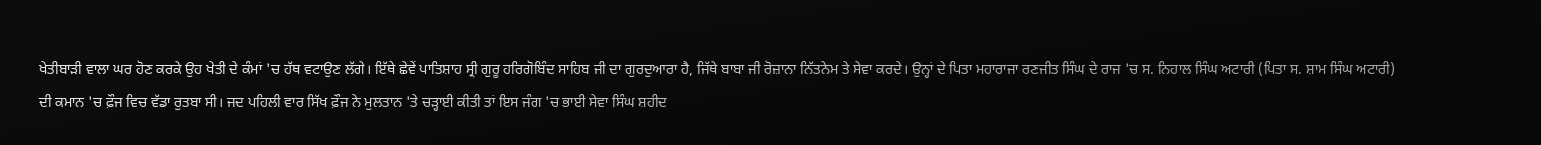ਖੇਤੀਬਾੜੀ ਵਾਲਾ ਘਰ ਹੋਣ ਕਰਕੇ ਉਹ ਖੇਤੀ ਦੇ ਕੰਮਾਂ 'ਚ ਹੱਥ ਵਟਾਉਣ ਲੱਗੇ। ਇੱਥੇ ਛੇਵੇਂ ਪਾਤਿਸ਼ਾਹ ਸ੍ਰੀ ਗੁਰੂ ਹਰਿਗੋਬਿੰਦ ਸਾਹਿਬ ਜੀ ਦਾ ਗੁਰਦੁਆਰਾ ਹੈ, ਜਿੱਥੇ ਬਾਬਾ ਜੀ ਰੋਜ਼ਾਨਾ ਨਿੱਤਨੇਮ ਤੇ ਸੇਵਾ ਕਰਦੇ। ਉਨ੍ਹਾਂ ਦੇ ਪਿਤਾ ਮਹਾਰਾਜਾ ਰਣਜੀਤ ਸਿੰਘ ਦੇ ਰਾਜ 'ਚ ਸ. ਨਿਹਾਲ ਸਿੰਘ ਅਟਾਰੀ (ਪਿਤਾ ਸ. ਸ਼ਾਮ ਸਿੰਘ ਅਟਾਰੀ) ਦੀ ਕਮਾਨ 'ਚ ਫ਼ੌਜ ਵਿਚ ਵੱਡਾ ਰੁਤਬਾ ਸੀ। ਜਦ ਪਹਿਲੀ ਵਾਰ ਸਿੱਖ ਫ਼ੌਜ ਨੇ ਮੁਲਤਾਨ 'ਤੇ ਚੜ੍ਹਾਈ ਕੀਤੀ ਤਾਂ ਇਸ ਜੰਗ 'ਚ ਭਾਈ ਸੇਵਾ ਸਿੰਘ ਸ਼ਹੀਦ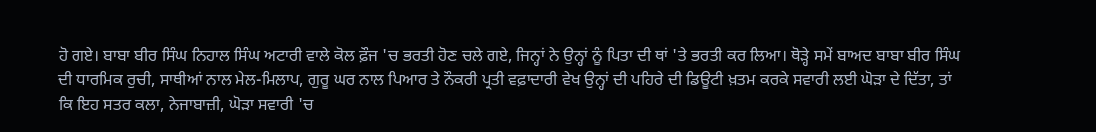ਹੋ ਗਏ। ਬਾਬਾ ਬੀਰ ਸਿੰਘ ਨਿਹਾਲ ਸਿੰਘ ਅਟਾਰੀ ਵਾਲੇ ਕੋਲ ਫ਼ੌਜ 'ਚ ਭਰਤੀ ਹੋਣ ਚਲੇ ਗਏ, ਜਿਨ੍ਹਾਂ ਨੇ ਉਨ੍ਹਾਂ ਨੂੰ ਪਿਤਾ ਦੀ ਥਾਂ 'ਤੇ ਭਰਤੀ ਕਰ ਲਿਆ। ਥੋੜ੍ਹੇ ਸਮੇਂ ਬਾਅਦ ਬਾਬਾ ਬੀਰ ਸਿੰਘ ਦੀ ਧਾਰਮਿਕ ਰੁਚੀ, ਸਾਥੀਆਂ ਨਾਲ ਮੇਲ-ਮਿਲਾਪ, ਗੁਰੂ ਘਰ ਨਾਲ ਪਿਆਰ ਤੇ ਨੌਕਰੀ ਪ੍ਰਤੀ ਵਫ਼ਾਦਾਰੀ ਵੇਖ ਉਨ੍ਹਾਂ ਦੀ ਪਹਿਰੇ ਦੀ ਡਿਊਟੀ ਖ਼ਤਮ ਕਰਕੇ ਸਵਾਰੀ ਲਈ ਘੋੜਾ ਦੇ ਦਿੱਤਾ, ਤਾਂ ਕਿ ਇਹ ਸਤਰ ਕਲਾ, ਨੇਜਾਬਾਜ਼ੀ, ਘੋੜਾ ਸਵਾਰੀ 'ਚ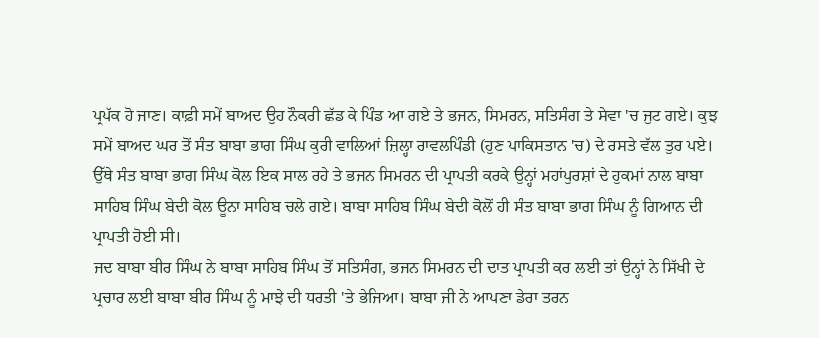ਪ੍ਰਪੱਕ ਹੋ ਜਾਣ। ਕਾਫ਼ੀ ਸਮੇਂ ਬਾਅਦ ਉਹ ਨੌਕਰੀ ਛੱਡ ਕੇ ਪਿੰਡ ਆ ਗਏ ਤੇ ਭਜਨ, ਸਿਮਰਨ, ਸਤਿਸੰਗ ਤੇ ਸੇਵਾ 'ਚ ਜੁਟ ਗਏ। ਕੁਝ ਸਮੇਂ ਬਾਅਦ ਘਰ ਤੋਂ ਸੰਤ ਬਾਬਾ ਭਾਗ ਸਿੰਘ ਕੁਰੀ ਵਾਲਿਆਂ ਜ਼ਿਲ੍ਹਾ ਰਾਵਲਪਿੰਡੀ (ਹੁਣ ਪਾਕਿਸਤਾਨ 'ਚ) ਦੇ ਰਸਤੇ ਵੱਲ ਤੁਰ ਪਏ। ਉੱਥੇ ਸੰਤ ਬਾਬਾ ਭਾਗ ਸਿੰਘ ਕੋਲ ਇਕ ਸਾਲ ਰਹੇ ਤੇ ਭਜਨ ਸਿਮਰਨ ਦੀ ਪ੍ਰਾਪਤੀ ਕਰਕੇ ਉਨ੍ਹਾਂ ਮਹਾਂਪੁਰਸ਼ਾਂ ਦੇ ਹੁਕਮਾਂ ਨਾਲ ਬਾਬਾ ਸਾਹਿਬ ਸਿੰਘ ਬੇਦੀ ਕੋਲ ਊਨਾ ਸਾਹਿਬ ਚਲੇ ਗਏ। ਬਾਬਾ ਸਾਹਿਬ ਸਿੰਘ ਬੇਦੀ ਕੋਲੋਂ ਹੀ ਸੰਤ ਬਾਬਾ ਭਾਗ ਸਿੰਘ ਨੂੰ ਗਿਆਨ ਦੀ ਪ੍ਰਾਪਤੀ ਹੋਈ ਸੀ।
ਜਦ ਬਾਬਾ ਬੀਰ ਸਿੰਘ ਨੇ ਬਾਬਾ ਸਾਹਿਬ ਸਿੰਘ ਤੋਂ ਸਤਿਸੰਗ, ਭਜਨ ਸਿਮਰਨ ਦੀ ਦਾਤ ਪ੍ਰਾਪਤੀ ਕਰ ਲਈ ਤਾਂ ਉਨ੍ਹਾਂ ਨੇ ਸਿੱਖੀ ਦੇ ਪ੍ਰਚਾਰ ਲਈ ਬਾਬਾ ਬੀਰ ਸਿੰਘ ਨੂੰ ਮਾਝੇ ਦੀ ਧਰਤੀ 'ਤੇ ਭੇਜਿਆ। ਬਾਬਾ ਜੀ ਨੇ ਆਪਣਾ ਡੇਰਾ ਤਰਨ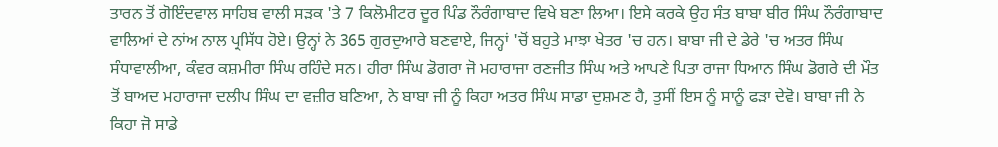ਤਾਰਨ ਤੋਂ ਗੋਇੰਦਵਾਲ ਸਾਹਿਬ ਵਾਲੀ ਸੜਕ 'ਤੇ 7 ਕਿਲੋਮੀਟਰ ਦੂਰ ਪਿੰਡ ਨੌਰੰਗਾਬਾਦ ਵਿਖੇ ਬਣਾ ਲਿਆ। ਇਸੇ ਕਰਕੇ ਉਹ ਸੰਤ ਬਾਬਾ ਬੀਰ ਸਿੰਘ ਨੌਰੰਗਾਬਾਦ ਵਾਲਿਆਂ ਦੇ ਨਾਂਅ ਨਾਲ ਪ੍ਰਸਿੱਧ ਹੋਏ। ਉਨ੍ਹਾਂ ਨੇ 365 ਗੁਰਦੁਆਰੇ ਬਣਵਾਏ, ਜਿਨ੍ਹਾਂ 'ਚੋਂ ਬਹੁਤੇ ਮਾਝਾ ਖੇਤਰ 'ਚ ਹਨ। ਬਾਬਾ ਜੀ ਦੇ ਡੇਰੇ 'ਚ ਅਤਰ ਸਿੰਘ ਸੰਧਾਵਾਲੀਆ, ਕੰਵਰ ਕਸ਼ਮੀਰਾ ਸਿੰਘ ਰਹਿੰਦੇ ਸਨ। ਹੀਰਾ ਸਿੰਘ ਡੋਗਰਾ ਜੋ ਮਹਾਰਾਜਾ ਰਣਜੀਤ ਸਿੰਘ ਅਤੇ ਆਪਣੇ ਪਿਤਾ ਰਾਜਾ ਧਿਆਨ ਸਿੰਘ ਡੋਗਰੇ ਦੀ ਮੌਤ ਤੋਂ ਬਾਅਦ ਮਹਾਰਾਜਾ ਦਲੀਪ ਸਿੰਘ ਦਾ ਵਜ਼ੀਰ ਬਣਿਆ, ਨੇ ਬਾਬਾ ਜੀ ਨੂੰ ਕਿਹਾ ਅਤਰ ਸਿੰਘ ਸਾਡਾ ਦੁਸ਼ਮਣ ਹੈ, ਤੁਸੀਂ ਇਸ ਨੂੰ ਸਾਨੂੰ ਫੜਾ ਦੇਵੋ। ਬਾਬਾ ਜੀ ਨੇ ਕਿਹਾ ਜੋ ਸਾਡੇ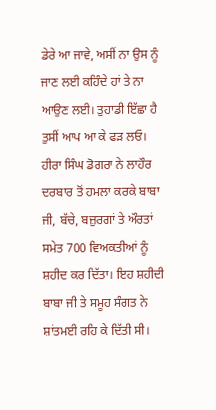ਡੇਰੇ ਆ ਜਾਵੇ, ਅਸੀਂ ਨਾ ਉਸ ਨੂੰ ਜਾਣ ਲਈ ਕਹਿੰਦੇ ਹਾਂ ਤੇ ਨਾ ਆਉਣ ਲਈ। ਤੁਹਾਡੀ ਇੱਛਾ ਹੈ ਤੁਸੀਂ ਆਪ ਆ ਕੇ ਫੜ ਲਓ। ਹੀਰਾ ਸਿੰਘ ਡੋਗਰਾ ਨੇ ਲਾਹੌਰ ਦਰਬਾਰ ਤੋਂ ਹਮਲਾ ਕਰਕੇ ਬਾਬਾ ਜੀ, ਬੱਚੇ, ਬਜ਼ੁਰਗਾਂ ਤੇ ਔਰਤਾਂ ਸਮੇਤ 700 ਵਿਅਕਤੀਆਂ ਨੂੰ ਸ਼ਹੀਦ ਕਰ ਦਿੱਤਾ। ਇਹ ਸ਼ਹੀਦੀ ਬਾਬਾ ਜੀ ਤੇ ਸਮੂਹ ਸੰਗਤ ਨੇ ਸ਼ਾਂਤਮਈ ਰਹਿ ਕੇ ਦਿੱਤੀ ਸੀ।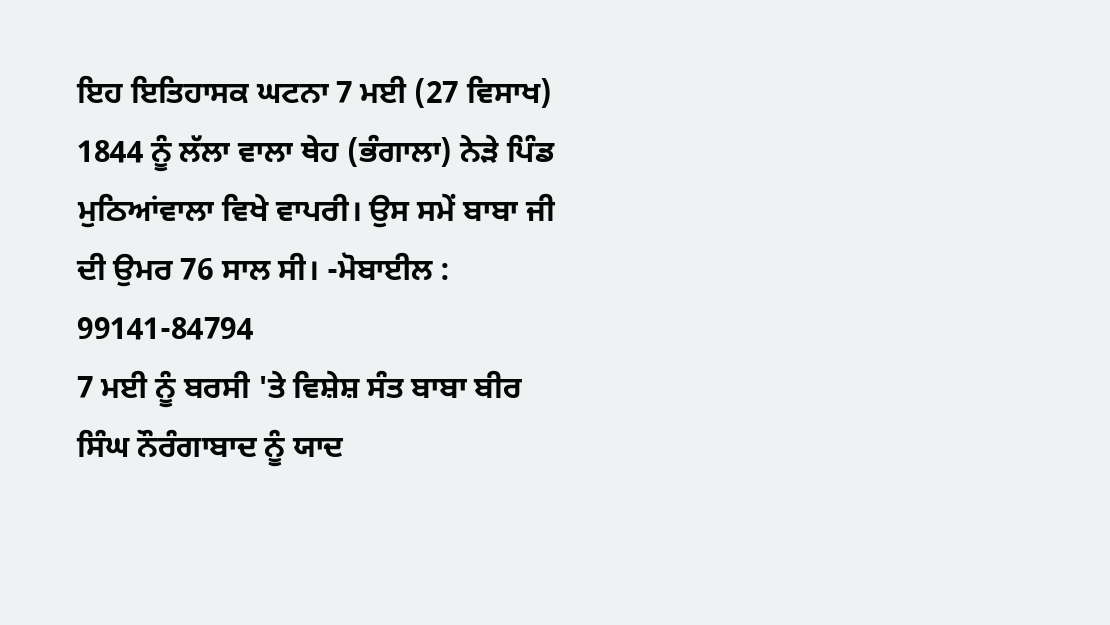ਇਹ ਇਤਿਹਾਸਕ ਘਟਨਾ 7 ਮਈ (27 ਵਿਸਾਖ) 1844 ਨੂੰ ਲੱਲਾ ਵਾਲਾ ਥੇਹ (ਭੰਗਾਲਾ) ਨੇੜੇ ਪਿੰਡ ਮੁਠਿਆਂਵਾਲਾ ਵਿਖੇ ਵਾਪਰੀ। ਉਸ ਸਮੇਂ ਬਾਬਾ ਜੀ ਦੀ ਉਮਰ 76 ਸਾਲ ਸੀ। -ਮੋਬਾਈਲ : 99141-84794
7 ਮਈ ਨੂੰ ਬਰਸੀ 'ਤੇ ਵਿਸ਼ੇਸ਼ ਸੰਤ ਬਾਬਾ ਬੀਰ ਸਿੰਘ ਨੌਰੰਗਾਬਾਦ ਨੂੰ ਯਾਦ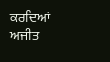ਕਰਦਿਆਂ
ਅਜੀਤ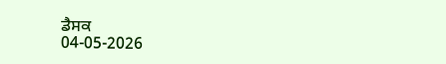ਡੈਸਕ
04-05-2026